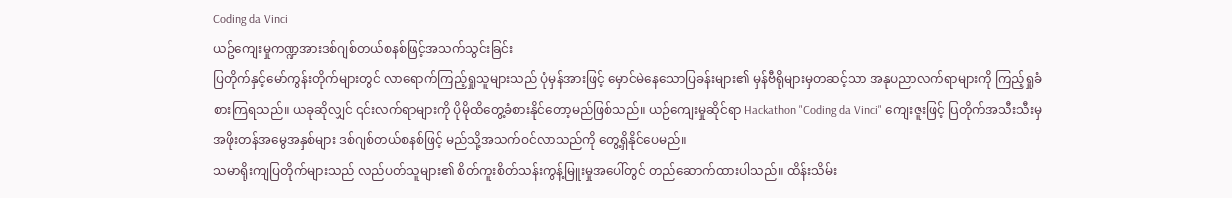Coding da Vinci
ယဥ်ကျေးမှုကဏ္ဍအားဒစ်ဂျစ်တယ်စနစ်ဖြင့်အသက်သွင်းခြင်း
ပြတိုက်နှင့်မော်ကွန်းတိုက်များတွင် လာရောက်ကြည့်ရှုသူများသည် ပုံမှန်အားဖြင့် မှောင်မဲနေသောပြခန်းများ၏ မှန်ဗီရိုများမှတဆင့်သာ အနုပညာလက်ရာများကို ကြည့်ရှုခံစားကြရသည်။ ယခုဆိုလျှင် ၎င်းလက်ရာများကို ပိုမိုထိတွေ့ခံစားနိုင်တော့မည်ဖြစ်သည်။ ယဉ်ကျေးမှုဆိုင်ရာ Hackathon "Coding da Vinci" ကျေးဇူးဖြင့် ပြတိုက်အသီးသီးမှ အဖိုးတန်အမွေအနှစ်များ ဒစ်ဂျစ်တယ်စနစ်ဖြင့် မည်သို့အသက်ဝင်လာသည်ကို တွေ့ရှိနိုင်ပေမည်။
သမာရိုးကျပြတိုက်များသည် လည်ပတ်သူများ၏ စိတ်ကူးစိတ်သန်းကွန့်မြူးမှုအပေါ်တွင် တည်ဆောက်ထားပါသည်။ ထိန်းသိမ်း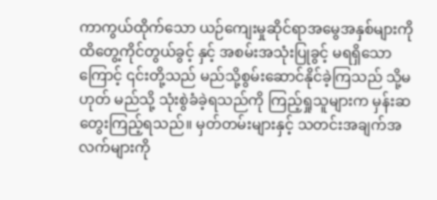ကာကွယ်ထိုက်သော ယဉ်ကျေးမှုဆိုင်ရာအမွေအနှစ်များကို ထိတွေ့ကိုင်တွယ်ခွင့် နှင့် အစမ်းအသုံးပြုခွင့် မရရှိသောကြောင့် ၎င်းတို့သည် မည်သို့စွမ်းဆောင်နိုင်ခဲ့ကြသည် သို့မဟုတ် မည်သို့ သုံးစွဲခံခဲ့ရသည်ကို ကြည့်ရှုသူများက မှန်းဆတွေးကြည့်ရသည်။ မှတ်တမ်းများနှင့် သတင်းအချက်အလက်များကို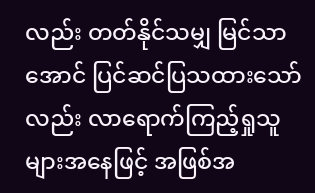လည်း တတ်နိုင်သမျှ မြင်သာအောင် ပြင်ဆင်ပြသထားသော်လည်း လာရောက်ကြည့်ရှုသူများအနေဖြင့် အဖြစ်အ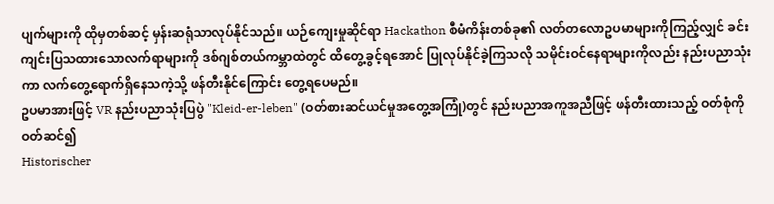ပျက်များကို ထိုမှတစ်ဆင့် မှန်းဆရုံသာလုပ်နိုင်သည်။ ယဉ်ကျေးမှုဆိုင်ရာ Hackathon စီမံကိန်းတစ်ခု၏ လတ်တလောဥပမာများကိုကြည့်လျှင် ခင်းကျင်းပြသထားသောလက်ရာများကို ဒစ်ဂျစ်တယ်ကမ္ဘာထဲတွင် ထိတွေ့ခွင့်ရအောင် ပြုလုပ်နိုင်ခဲ့ကြသလို သမိုင်းဝင်နေရာများကိုလည်း နည်းပညာသုံးကာ လက်တွေ့ရောက်ရှိနေသကဲ့သို့ ဖန်တီးနိုင်ကြောင်း တွေ့ရပေမည်။
ဥပမာအားဖြင့် VR နည်းပညာသုံးပြပွဲ "Kleid-er-leben" (ဝတ်စားဆင်ယင်မှုအတွေ့အကြုံ)တွင် နည်းပညာအကူအညီဖြင့် ဖန်တီးထားသည့် ဝတ်စုံကိုဝတ်ဆင်၍
Historischer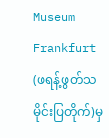Museum Frankfurt (ဖရန့်ဖွတ်သမိုင်းပြတိုက်)မှ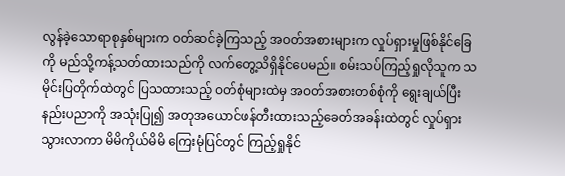လွန်ခဲ့သောရာစုနှစ်များက ဝတ်ဆင်ခဲ့ကြသည့် အဝတ်အစားများက လှုပ်ရှားမှုဖြစ်နိုင်ခြေကို မည်သို့ကန့်သတ်ထားသည်ကို လက်တွေ့သိရှိနိုင်ပေမည်။ စမ်းသပ်ကြည့်ရှုလိုသူက သမိုင်းပြတိုက်ထဲတွင် ပြသထားသည့် ဝတ်စုံများထဲမှ အဝတ်အစားတစ်စုံကို ရွေးချယ်ပြီး နည်းပညာကို အသုံးပြု၍ အတုအယောင်ဖန်တီးထားသည့်ခေတ်အခန်းထဲတွင် လှုပ်ရှားသွားလာကာ မိမိကိုယ်မိမိ ကြေးမုံပြင်တွင် ကြည့်ရှုနိုင်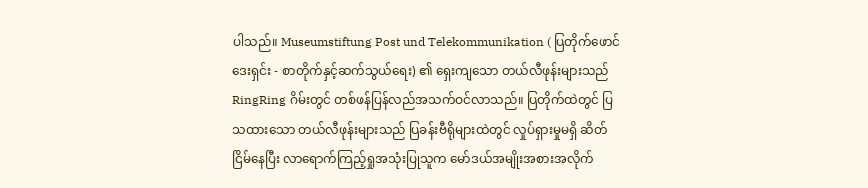ပါသည်။ Museumstiftung Post und Telekommunikation ( ပြတိုက်ဖောင်ဒေးရှင်း - စာတိုက်နှင့်ဆက်သွယ်ရေး) ၏ ရှေးကျသော တယ်လီဖုန်းများသည် RingRing ဂိမ်းတွင် တစ်ဖန်ပြန်လည်အသက်ဝင်လာသည်။ ပြတိုက်ထဲတွင် ပြသထားသော တယ်လီဖုန်းများသည် ပြခန်းဗီရိုများထဲတွင် လှုပ်ရှားမှုမရှိ ဆိတ်ငြိမ်နေပြီး လာရောက်ကြည့်ရှုအသုံးပြုသူက မော်ဒယ်အမျိုးအစားအလိုက်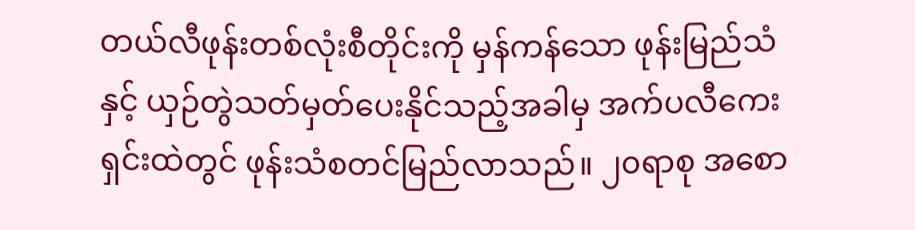တယ်လီဖုန်းတစ်လုံးစီတိုင်းကို မှန်ကန်သော ဖုန်းမြည်သံနှင့် ယှဉ်တွဲသတ်မှတ်ပေးနိုင်သည့်အခါမှ အက်ပလီကေးရှင်းထဲတွင် ဖုန်းသံစတင်မြည်လာသည်။ ၂၀ရာစု အစော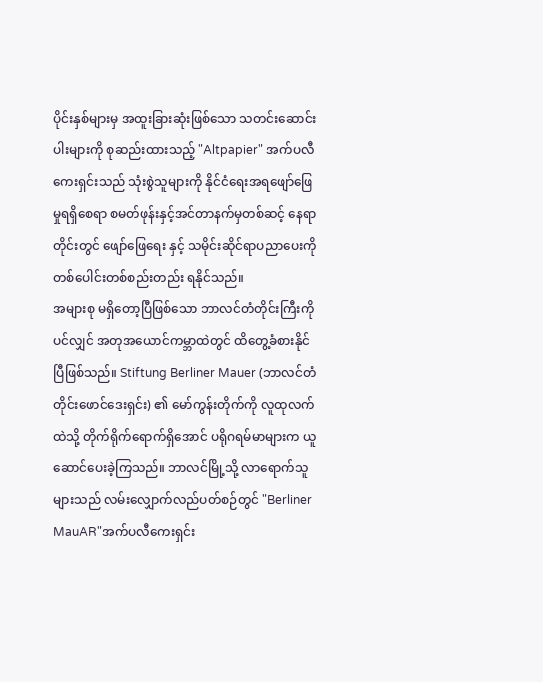ပိုင်းနှစ်များမှ အထူးခြားဆုံးဖြစ်သော သတင်းဆောင်းပါးများကို စုဆည်းထားသည့် "Altpapier" အက်ပလီကေးရှင်းသည် သုံးစွဲသူများကို နိုင်ငံရေးအရဖျော်ဖြေမှုရရှိစေရာ စမတ်ဖုန်းနှင့်အင်တာနက်မှတစ်ဆင့် နေရာတိုင်းတွင် ဖျော်ဖြေရေး နှင့် သမိုင်းဆိုင်ရာပညာပေးကို တစ်ပေါင်းတစ်စည်းတည်း ရနိုင်သည်။
အများစု မရှိတော့ပြီဖြစ်သော ဘာလင်တံတိုင်းကြီးကိုပင်လျှင် အတုအယောင်ကမ္ဘာထဲတွင် ထိတွေ့ခံစားနိုင်ပြီဖြစ်သည်။ Stiftung Berliner Mauer (ဘာလင်တံတိုင်းဖောင်ဒေးရှင်း) ၏ မော်ကွန်းတိုက်ကို လူထုလက်ထဲသို့ တိုက်ရိုက်ရောက်ရှိအောင် ပရိုဂရမ်မာများက ယူဆောင်ပေးခဲ့ကြသည်။ ဘာလင်မြို့သို့ လာရောက်သူများသည် လမ်းလျှောက်လည်ပတ်စဉ်တွင် "Berliner MauAR"အက်ပလီကေးရှင်း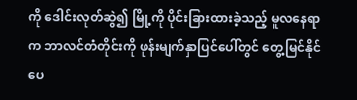ကို ဒေါင်းလုတ်ဆွဲ၍ မြို့ကို ပိုင်းခြားထားခဲ့သည့် မူလနေရာက ဘာလင်တံတိုင်းကို ဖုန်းမျက်နှာပြင်ပေါ်တွင် တွေ့မြင်နိုင်ပေ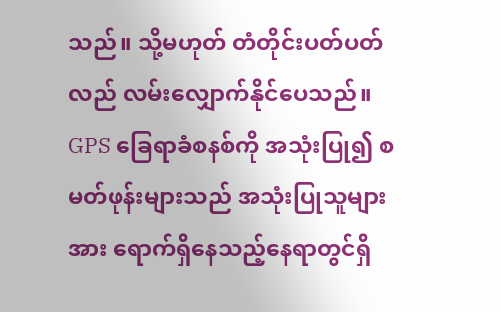သည်။ သို့မဟုတ် တံတိုင်းပတ်ပတ်လည် လမ်းလျှောက်နိုင်ပေသည်။ GPS ခြေရာခံစနစ်ကို အသုံးပြု၍ စမတ်ဖုန်းများသည် အသုံးပြုသူများအား ရောက်ရှိနေသည့်နေရာတွင်ရှိ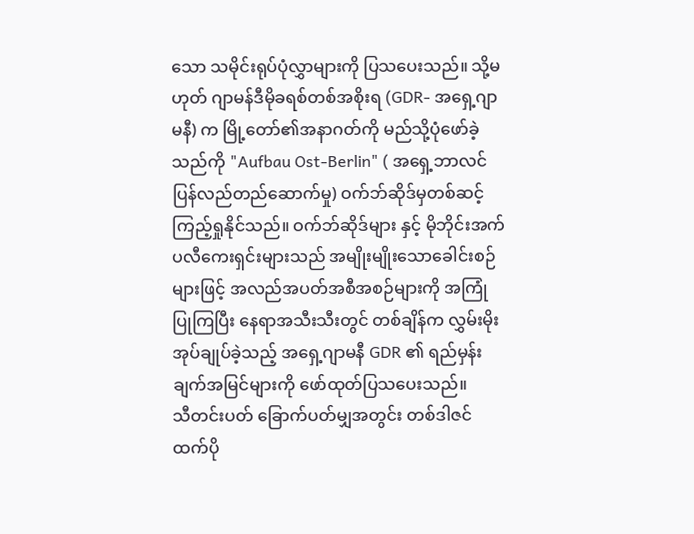သော သမိုင်းရုပ်ပုံလွှာများကို ပြသပေးသည်။ သို့မဟုတ် ဂျာမန်ဒီမိုခရစ်တစ်အစိုးရ (GDR- အရှေ့ဂျာမနီ) က မြို့တော်၏အနာဂတ်ကို မည်သို့ပုံဖော်ခဲ့သည်ကို "Aufbau Ost-Berlin" ( အရှေ့ဘာလင် ပြန်လည်တည်ဆောက်မှု) ဝက်ဘ်ဆိုဒ်မှတစ်ဆင့် ကြည့်ရှုနိုင်သည်။ ဝက်ဘ်ဆိုဒ်များ နှင့် မိုဘိုင်းအက်ပလီကေးရှင်းများသည် အမျိုးမျိုးသောခေါင်းစဉ်များဖြင့် အလည်အပတ်အစီအစဉ်များကို အကြုံပြုကြပြီး နေရာအသီးသီးတွင် တစ်ချိန်က လွှမ်းမိုးအုပ်ချုပ်ခဲ့သည့် အရှေ့ဂျာမနီ GDR ၏ ရည်မှန်းချက်အမြင်များကို ဖော်ထုတ်ပြသပေးသည်။
သီတင်းပတ် ခြောက်ပတ်မျှအတွင်း တစ်ဒါဇင်ထက်ပို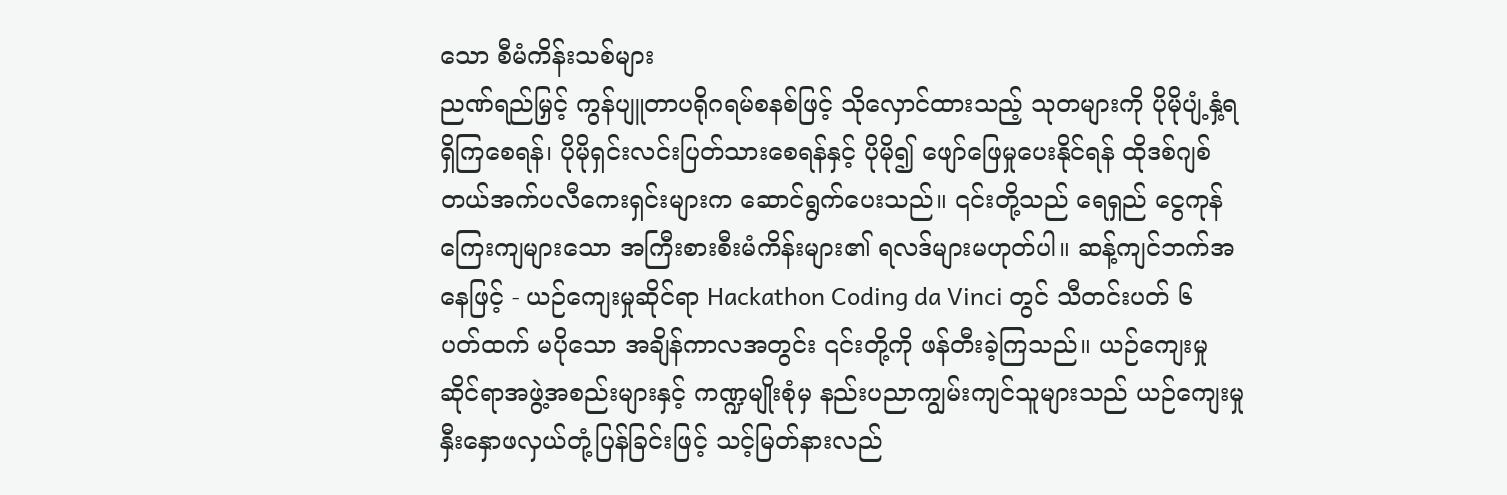သော စီမံကိန်းသစ်များ
ညဏ်ရည်မြှင့် ကွန်ပျူတာပရိုဂရမ်စနစ်ဖြင့် သိုလှောင်ထားသည့် သုတများကို ပိုမိုပျံ့နှံ့ရရှိကြစေရန်၊ ပိုမိုရှင်းလင်းပြတ်သားစေရန်နှင့် ပိုမို၍ ဖျော်ဖြေမှုပေးနိုင်ရန် ထိုဒစ်ဂျစ်တယ်အက်ပလီကေးရှင်းများက ဆောင်ရွက်ပေးသည်။ ၎င်းတို့သည် ရေရှည် ငွေကုန်ကြေးကျများသော အကြီးစားစီးမံကိန်းများ၏ ရလဒ်များမဟုတ်ပါ။ ဆန့်ကျင်ဘက်အနေဖြင့် - ယဉ်ကျေးမှုဆိုင်ရာ Hackathon Coding da Vinci တွင် သီတင်းပတ် ၆ ပတ်ထက် မပိုသော အချိန်ကာလအတွင်း ၎င်းတို့ကို ဖန်တီးခဲ့ကြသည်။ ယဉ်ကျေးမှုဆိုင်ရာအဖွဲ့အစည်းများနှင့် ကဏ္ဍမျိုးစုံမှ နည်းပညာကျွမ်းကျင်သူများသည် ယဉ်ကျေးမှု နှီးနှောဖလှယ်တုံ့ပြန်ခြင်းဖြင့် သင့်မြတ်နားလည်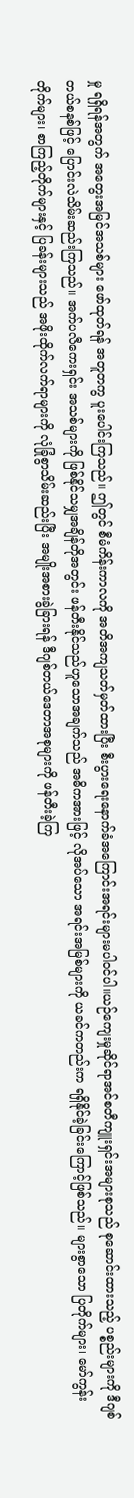မှု ရရှိရန်အတွက် အတွေးအမြင်အသစ်များ ဖော်ထုတ်ရန် အတူတကွ ပူးပေါင်းကြသည်။ ဤတွင် စီမံကိန်းကာလကို အတိအကျသတ်မှတ်ထားပြီး စီးပွားရေးနောက်ခံအကြောင်းအရင်းများမပါဝင်ပါ။ယဉ်ကျေးမှုဆိုင်ရာအင်စတီကျူးရှင်းအများစုသည် စုဆောင်းထားသည့် ပစ္စည်းများကို ဒီဂျစ်တယ်စနစ်ဖြင့် ပြောင်းလဲသိမ်းဆည်းကြသည်။ အက်ပလီကေးရှင်း အသစ်များကို ဖြစ်နိုင်သမျှအချိန်တိုအတွင်း ဖန်တီးနိုင်သည်ဟူသောအချက်သည် အဓိကအားဖြင့် လိုအပ်သော အရင်းအမြစ်များကို ယခင်ကတည်းက ရရှိနိုင်ခဲ့ခြင်းကြောင့်ဖြစ်သည်။ များစွာသော ပြတိုက်များ၊ မော်ကွန်းတိုက်များ၊ စာကြည့်တိုက်များနှင့် ပြခန်းများသည် အဖိုးထိုက်လက်ရာများကို လုံခြုံစွာသိမ်းဆည်းပြီး အမျိုးအစားခွဲခြားရန် ဒီဂျစ်တယ်ဒေတာအစုများကို ဖန်တီးခဲ့ကြ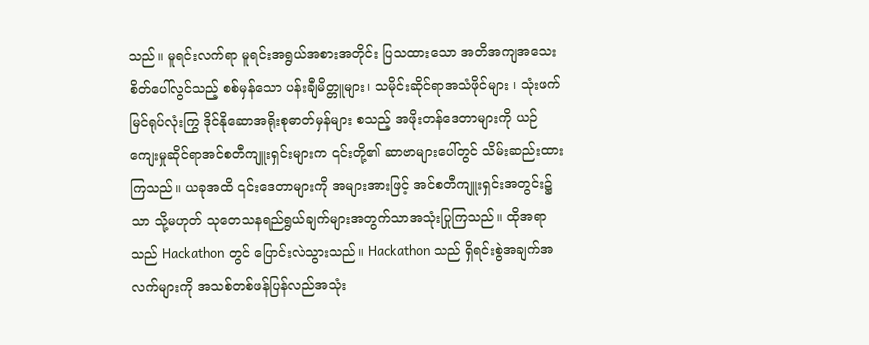သည်။ မူရင်းလက်ရာ မူရင်းအရွယ်အစားအတိုင်း ပြသထားသော အတိအကျအသေးစိတ်ပေါ်လွင်သည့် စစ်မှန်သော ပန်းချီမိတ္တူများ၊ သမိုင်းဆိုင်ရာအသံဖိုင်များ ၊ သုံးဖက်မြင်ရုပ်လုံးကြွ ဒိုင်နိုဆောအရိုးစုဓာတ်မှန်များ စသည့် အဖိုးတန်ဒေတာများကို ယဉ်ကျေးမှုဆိုင်ရာအင်စတီကျူးရှင်းများက ၎င်းတို့၏ ဆာဗာများပေါ်တွင် သိမ်းဆည်းထားကြသည်။ ယခုအထိ ၎င်းဒေတာများကို အများအားဖြင့် အင်စတီကျူးရှင်းအတွင်း၌သာ သို့မဟုတ် သုတေသနရည်ရွယ်ချက်များအတွက်သာအသုံးပြုကြသည်။ ထိုအရာသည် Hackathon တွင် ပြောင်းလဲသွားသည်။ Hackathon သည် ရှိရင်းစွဲအချက်အလက်များကို အသစ်တစ်ဖန်ပြန်လည်အသုံး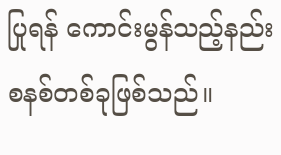ပြုရန် ကောင်းမွန်သည့်နည်းစနစ်တစ်ခုဖြစ်သည်။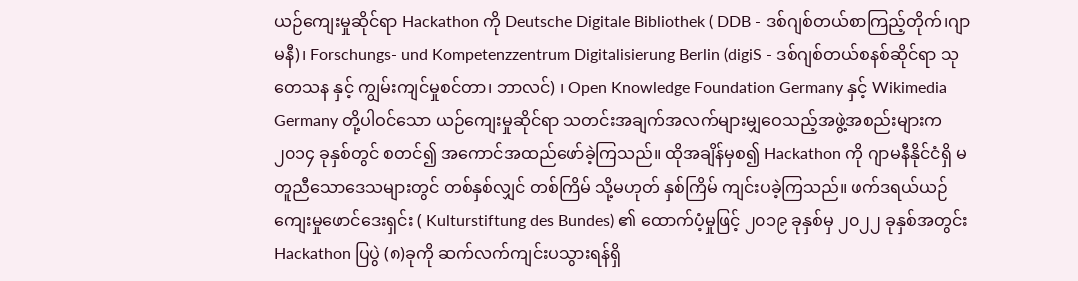ယဉ်ကျေးမှုဆိုင်ရာ Hackathon ကို Deutsche Digitale Bibliothek ( DDB - ဒစ်ဂျစ်တယ်စာကြည့်တိုက်၊ဂျာမနီ)၊ Forschungs- und Kompetenzzentrum Digitalisierung Berlin (digiS - ဒစ်ဂျစ်တယ်စနစ်ဆိုင်ရာ သုတေသန နှင့် ကျွမ်းကျင်မှုစင်တာ၊ ဘာလင်) ၊ Open Knowledge Foundation Germany နှင့် Wikimedia Germany တို့ပါဝင်သော ယဉ်ကျေးမှုဆိုင်ရာ သတင်းအချက်အလက်များမျှဝေသည့်အဖွဲ့အစည်းများက ၂၀၁၄ ခုနှစ်တွင် စတင်၍ အကောင်အထည်ဖော်ခဲ့ကြသည်။ ထိုအချိန်မှစ၍ Hackathon ကို ဂျာမနီနိုင်ငံရှိ မတူညီသောဒေသများတွင် တစ်နှစ်လျှင် တစ်ကြိမ် သို့မဟုတ် နှစ်ကြိမ် ကျင်းပခဲ့ကြသည်။ ဖက်ဒရယ်ယဉ်ကျေးမှုဖောင်ဒေးရှင်း ( Kulturstiftung des Bundes) ၏ ထောက်ပံ့မှုဖြင့် ၂၀၁၉ ခုနှစ်မှ ၂၀၂၂ ခုနှစ်အတွင်း Hackathon ပြပွဲ (၈)ခုကို ဆက်လက်ကျင်းပသွားရန်ရှိ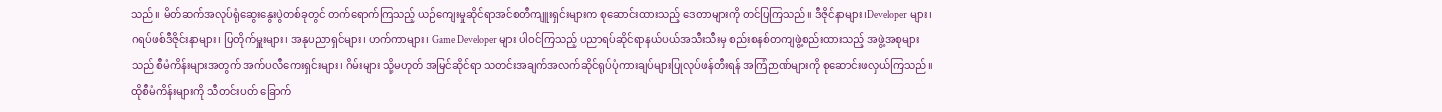သည်။ မိတ်ဆက်အလုပ်ရုံဆွေးနွေးပွဲတစ်ခုတွင် တက်ရောက်ကြသည့် ယဉ်ကျေးမှုဆိုင်ရာအင်စတီကျူးရှင်းများက စုဆောင်းထားသည့် ဒေတာများကို တင်ပြကြသည်။ ဒီဇိုင်နာများ၊Developer များ၊ ဂရပ်ဖစ်ဒီဇိုင်းနာများ၊ ပြတိုက်မှူးများ၊ အနုပညာရှင်များ၊ ဟက်ကာများ၊ Game Developer များ ပါဝင်ကြသည့် ပညာရပ်ဆိုင်ရာနယ်ပယ်အသီးသီးမှ စည်းစနစ်တကျဖွဲ့စည်းထားသည့် အဖွဲ့အစုများသည် စီမံကိန်းများအတွက် အက်ပလီကေးရှင်းများ၊ ဂိမ်းများ သို့မဟုတ် အမြင်ဆိုင်ရာ သတင်းအချက်အလက်ဆိုင်ရုပ်ပုံကားချပ်များပြုလုပ်ဖန်တီးရန် အကြံဉာဏ်များကို စုဆောင်းဖလှယ်ကြသည်။ ထိုစီမံကိန်းများကို သီတင်းပတ် ခြောက်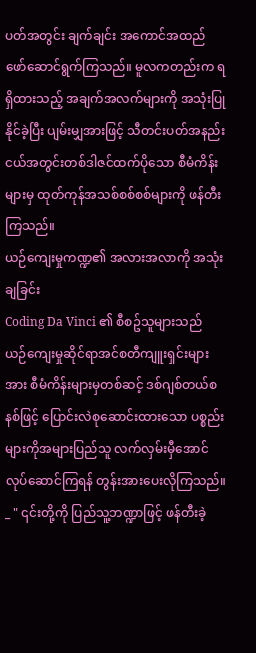ပတ်အတွင်း ချက်ချင်း အကောင်အထည်ဖော်ဆောင်ရွက်ကြသည်။ မူလကတည်းက ရရှိထားသည့် အချက်အလက်များကို အသုံးပြုနိုင်ခဲ့ပြီး ပျမ်းမျှအားဖြင့် သီတင်းပတ်အနည်းငယ်အတွင်းတစ်ဒါဇင်ထက်ပိုသော စီမံကိန်းများမှ ထုတ်ကုန်အသစ်စစ်စစ်များကို ဖန်တီးကြသည်။
ယဉ်ကျေးမှုကဏ္ဍ၏ အလားအလာကို အသုံးချခြင်း
Coding Da Vinci ၏ စီစဥ်သူများသည် ယဉ်ကျေးမှုဆိုင်ရာအင်စတီကျူးရှင်းများအား စီမံကိန်းများမှတစ်ဆင့် ဒစ်ဂျစ်တယ်စနစ်ဖြင့် ပြောင်းလဲစုဆောင်းထားသော ပစ္စည်းများကိုအများပြည်သူ လက်လှမ်းမှီအောင် လုပ်ဆောင်ကြရန် တွန်းအားပေးလိုကြသည်။ _ " ၎င်းတို့ကို ပြည်သူ့ဘဏ္ဍာဖြင့် ဖန်တီးခဲ့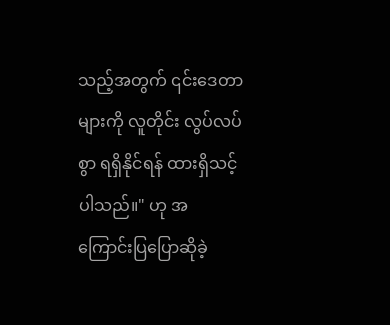သည့်အတွက် ၎င်းဒေတာများကို လူတိုင်း လွပ်လပ်စွာ ရရှိနိုင်ရန် ထားရှိသင့်ပါသည်။" ဟု အကြောင်းပြပြောဆိုခဲ့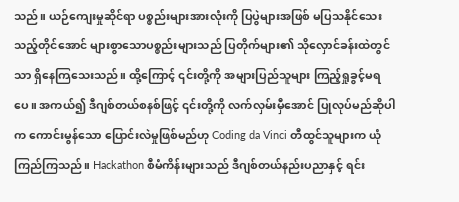သည်။ ယဉ်ကျေးမှုဆိုင်ရာ ပစ္စည်းများအားလုံးကို ပြပွဲများအဖြစ် မပြသနိုင်သေးသည့်တိုင်အောင် များစွာသောပစ္စည်းများသည် ပြတိုက်များ၏ သိုလှောင်ခန်းထဲတွင်သာ ရှိနေကြသေးသည်။ ထို့ကြောင့် ၎င်းတို့ကို အများပြည်သူများ ကြည့်ရှုခွင့်မရပေ။ အကယ်၍ ဒီဂျစ်တယ်စနစ်ဖြင့် ၎င်းတို့ကို လက်လှမ်းမှီအောင် ပြုလုပ်မည်ဆိုပါက ကောင်းမွန်သော ပြောင်းလဲမှုဖြစ်မည်ဟု Coding da Vinci တီထွင်သူများက ယုံကြည်ကြသည်။ Hackathon စီမံကိန်းများသည် ဒီဂျစ်တယ်နည်းပညာနှင့် ရင်း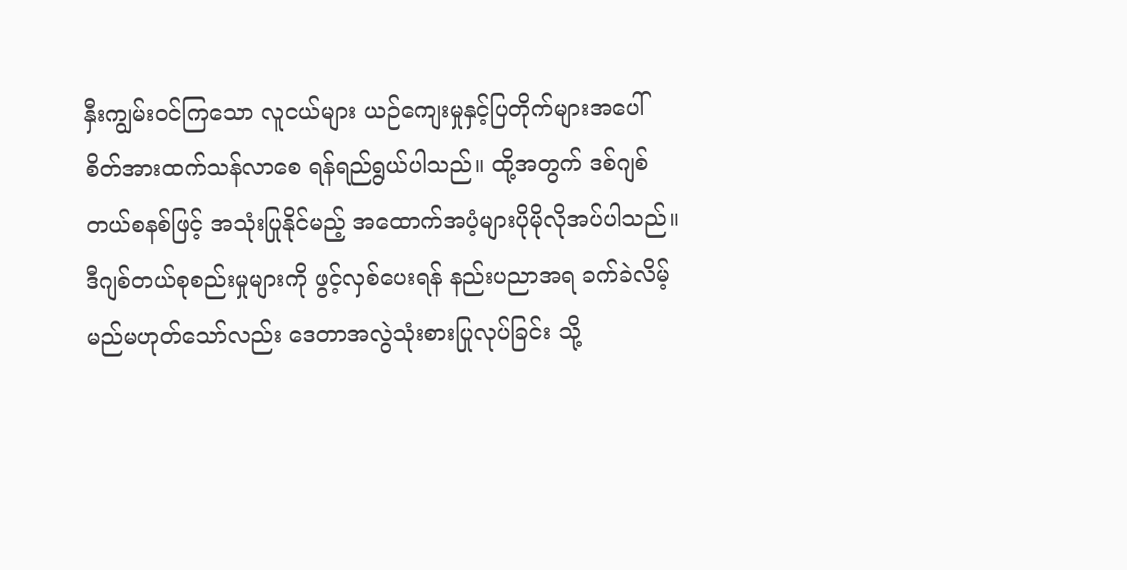နှီးကျွမ်းဝင်ကြသော လူငယ်များ ယဉ်ကျေးမှုနှင့်ပြတိုက်များအပေါ် စိတ်အားထက်သန်လာစေ ရန်ရည်ရွယ်ပါသည်။ ထို့အတွက် ဒစ်ဂျစ်တယ်စနစ်ဖြင့် အသုံးပြုနိုင်မည့် အထောက်အပံ့များပိုမိုလိုအပ်ပါသည်။
ဒီဂျစ်တယ်စုစည်းမှုများကို ဖွင့်လှစ်ပေးရန် နည်းပညာအရ ခက်ခဲလိမ့်မည်မဟုတ်သော်လည်း ဒေတာအလွဲသုံးစားပြုလုပ်ခြင်း သို့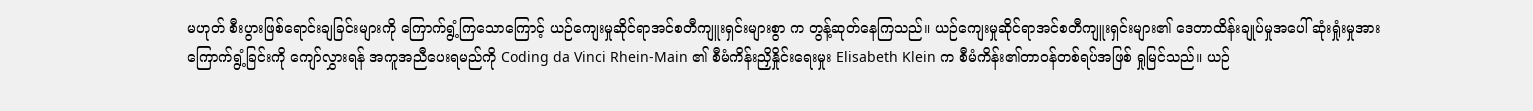မဟုတ် စီးပွားဖြစ်ရောင်းချခြင်းများကို ကြောက်ရွံ့ကြသောကြောင့် ယဉ်ကျေးမှုဆိုင်ရာအင်စတီကျူးရှင်းများစွာ က တွန့်ဆုတ်နေကြသည်။ ယဉ်ကျေးမှုဆိုင်ရာအင်စတီကျူးရှင်းများ၏ ဒေတာထိန်းချုပ်မှုအပေါ် ဆုံးရှုံးမှုအား ကြောက်ရွံ့ခြင်းကို ကျော်လွှားရန် အကူအညီပေးရမည်ကို Coding da Vinci Rhein-Main ၏ စီမံကိန်းညှိနှိုင်းရေးမှုး Elisabeth Klein က စီမံကိန်း၏တာဝန်တစ်ရပ်အဖြစ် ရှုမြင်သည်။ ယဉ်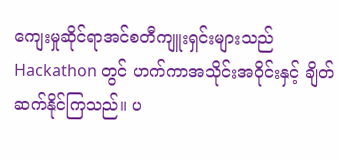ကျေးမှုဆိုင်ရာအင်စတီကျူးရှင်းများသည် Hackathon တွင် ဟက်ကာအသိုင်းအဝိုင်းနှင့် ချိတ်ဆက်နိုင်ကြသည်။ ပ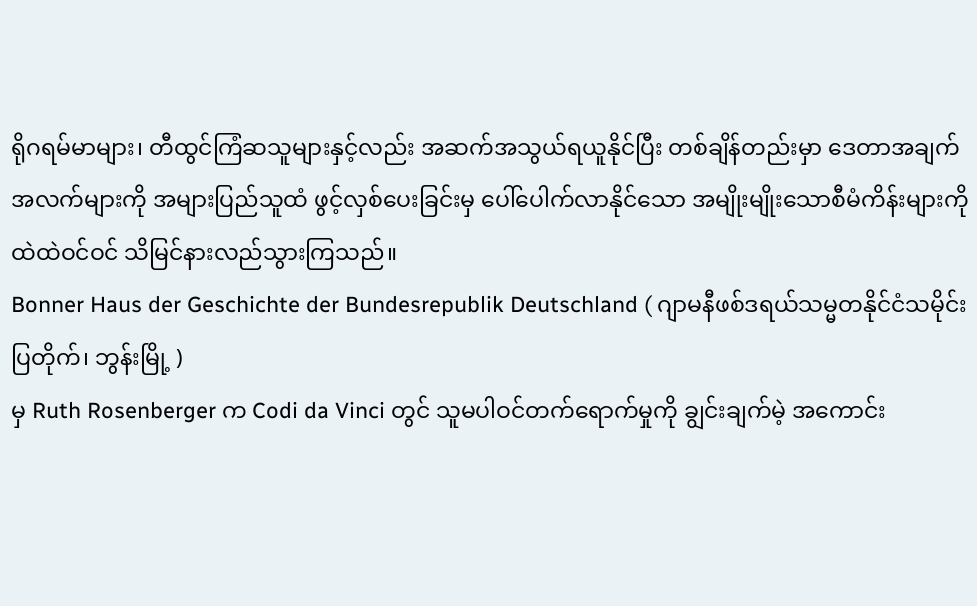ရိုဂရမ်မာများ၊ တီထွင်ကြံဆသူများနှင့်လည်း အဆက်အသွယ်ရယူနိုင်ပြီး တစ်ချိန်တည်းမှာ ဒေတာအချက်အလက်များကို အများပြည်သူထံ ဖွင့်လှစ်ပေးခြင်းမှ ပေါ်ပေါက်လာနိုင်သော အမျိုးမျိုးသောစီမံကိန်းများကို ထဲထဲဝင်ဝင် သိမြင်နားလည်သွားကြသည်။
Bonner Haus der Geschichte der Bundesrepublik Deutschland ( ဂျာမနီဖစ်ဒရယ်သမ္မတနိုင်ငံသမိုင်းပြတိုက်၊ ဘွန်းမြို့ )
မှ Ruth Rosenberger က Codi da Vinci တွင် သူမပါဝင်တက်ရောက်မှုကို ချွင်းချက်မဲ့ အကောင်း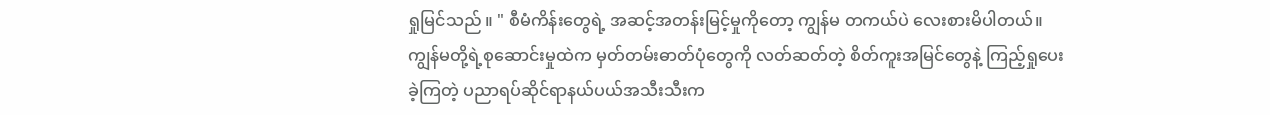ရှုမြင်သည် ။ " စီမံကိန်းတွေရဲ့ အဆင့်အတန်းမြင့်မှုကိုတော့ ကျွန်မ တကယ်ပဲ လေးစားမိပါတယ်။ ကျွန်မတို့ရဲ့စုဆောင်းမှုထဲက မှတ်တမ်းဓာတ်ပုံတွေကို လတ်ဆတ်တဲ့ စိတ်ကူးအမြင်တွေနဲ့ ကြည့်ရှုပေးခဲ့ကြတဲ့ ပညာရပ်ဆိုင်ရာနယ်ပယ်အသီးသီးက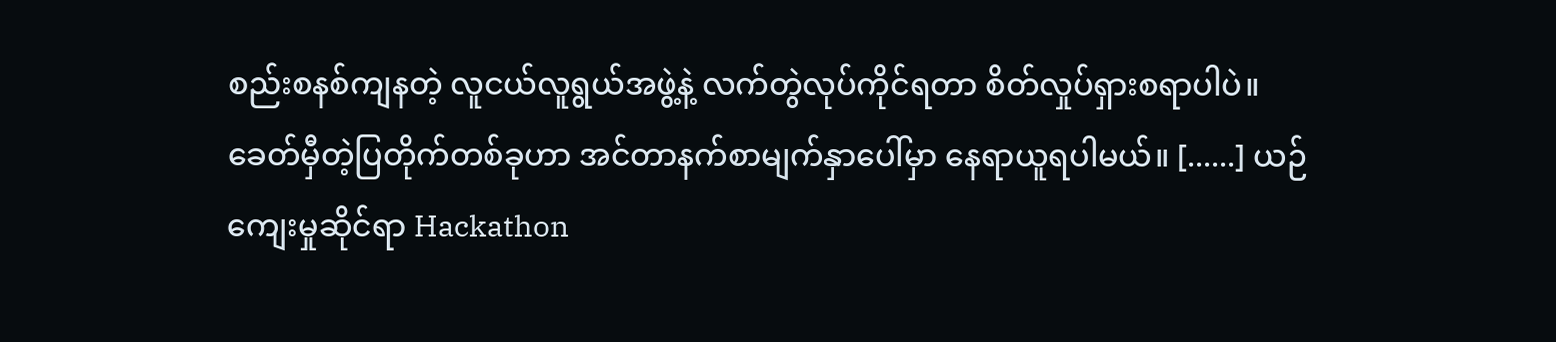စည်းစနစ်ကျနတဲ့ လူငယ်လူရွယ်အဖွဲ့နဲ့ လက်တွဲလုပ်ကိုင်ရတာ စိတ်လှုပ်ရှားစရာပါပဲ။ ခေတ်မှီတဲ့ပြတိုက်တစ်ခုဟာ အင်တာနက်စာမျက်နှာပေါ်မှာ နေရာယူရပါမယ်။ [......] ယဉ်ကျေးမှုဆိုင်ရာ Hackathon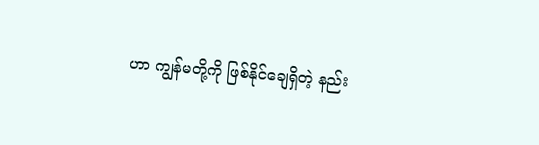ဟာ ကျွန်မတို့ကို ဖြစ်နိုင်ချေရှိတဲ့ နည်း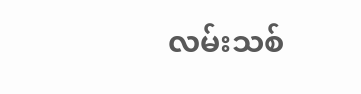လမ်းသစ်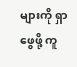များကို ရှာဖွေဖို့ ကူ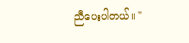ညီပေးပါတယ်။ "